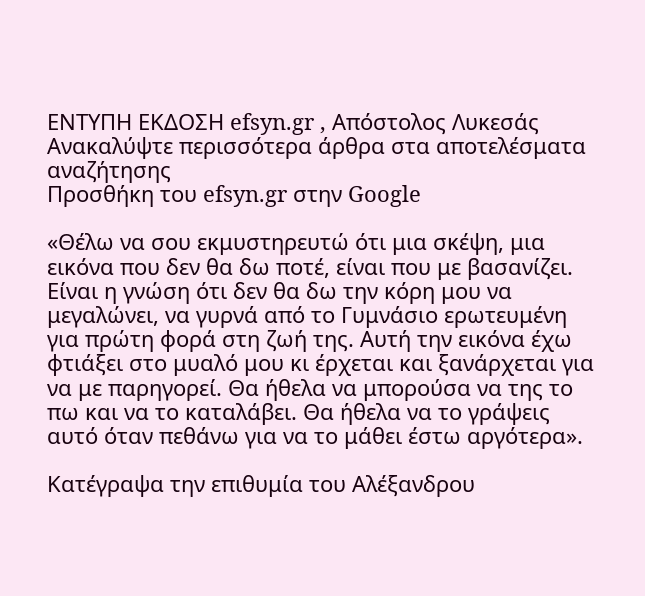ΕΝΤΥΠΗ ΕΚΔΟΣΗ efsyn.gr , Απόστολος Λυκεσάς
Ανακαλύψτε περισσότερα άρθρα στα αποτελέσματα αναζήτησης
Προσθήκη του efsyn.gr στην Google

«Θέλω να σου εκμυστηρευτώ ότι μια σκέψη, μια εικόνα που δεν θα δω ποτέ, είναι που με βασανίζει. Είναι η γνώση ότι δεν θα δω την κόρη μου να μεγαλώνει, να γυρνά από το Γυμνάσιο ερωτευμένη για πρώτη φορά στη ζωή της. Αυτή την εικόνα έχω φτιάξει στο μυαλό μου κι έρχεται και ξανάρχεται για να με παρηγορεί. Θα ήθελα να μπορούσα να της το πω και να το καταλάβει. Θα ήθελα να το γράψεις αυτό όταν πεθάνω για να το μάθει έστω αργότερα».

Κατέγραψα την επιθυμία του Αλέξανδρου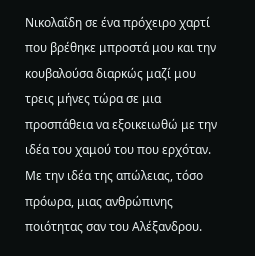Νικολαΐδη σε ένα πρόχειρο χαρτί που βρέθηκε μπροστά μου και την κουβαλούσα διαρκώς μαζί μου τρεις μήνες τώρα σε μια προσπάθεια να εξοικειωθώ με την ιδέα του χαμού του που ερχόταν. Με την ιδέα της απώλειας, τόσο πρόωρα, μιας ανθρώπινης ποιότητας σαν του Αλέξανδρου.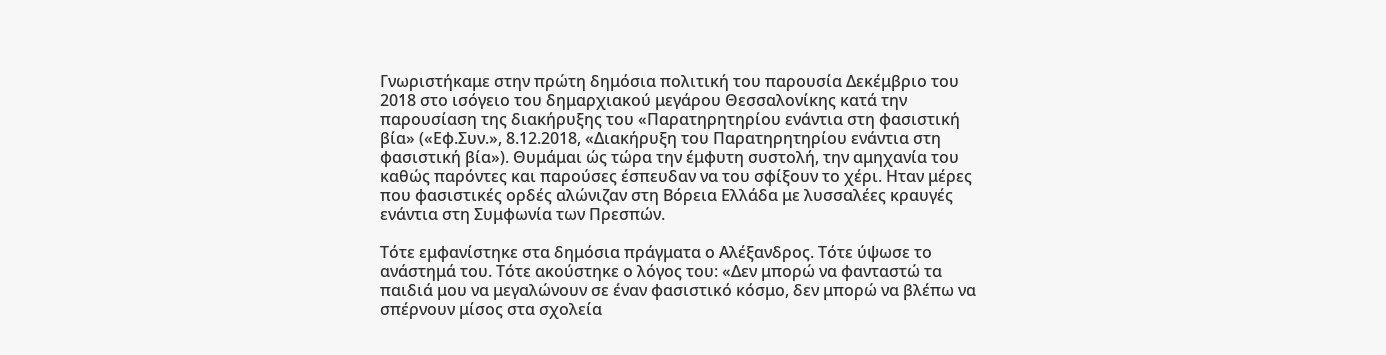Γνωριστήκαμε στην πρώτη δημόσια πολιτική του παρουσία Δεκέμβριο του 2018 στο ισόγειο του δημαρχιακού μεγάρου Θεσσαλονίκης κατά την παρουσίαση της διακήρυξης του «Παρατηρητηρίου ενάντια στη φασιστική βία» («Εφ.Συν.», 8.12.2018, «Διακήρυξη του Παρατηρητηρίου ενάντια στη φασιστική βία»). Θυμάμαι ώς τώρα την έμφυτη συστολή, την αμηχανία του καθώς παρόντες και παρούσες έσπευδαν να του σφίξουν το χέρι. Ηταν μέρες που φασιστικές ορδές αλώνιζαν στη Βόρεια Ελλάδα με λυσσαλέες κραυγές ενάντια στη Συμφωνία των Πρεσπών.

Τότε εμφανίστηκε στα δημόσια πράγματα ο Αλέξανδρος. Τότε ύψωσε το ανάστημά του. Τότε ακούστηκε ο λόγος του: «Δεν μπορώ να φανταστώ τα παιδιά μου να μεγαλώνουν σε έναν φασιστικό κόσμο, δεν μπορώ να βλέπω να σπέρνουν μίσος στα σχολεία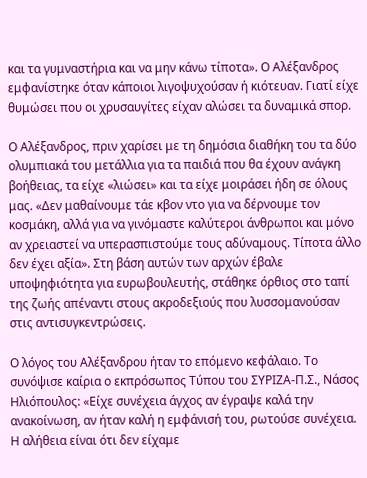και τα γυμναστήρια και να μην κάνω τίποτα». Ο Αλέξανδρος εμφανίστηκε όταν κάποιοι λιγοψυχούσαν ή κιότευαν. Γιατί είχε θυμώσει που οι χρυσαυγίτες είχαν αλώσει τα δυναμικά σπορ.

Ο Αλέξανδρος, πριν χαρίσει με τη δημόσια διαθήκη του τα δύο ολυμπιακά του μετάλλια για τα παιδιά που θα έχουν ανάγκη βοήθειας, τα είχε «λιώσει» και τα είχε μοιράσει ήδη σε όλους μας. «Δεν μαθαίνουμε τάε κβον ντο για να δέρνουμε τον κοσμάκη, αλλά για να γινόμαστε καλύτεροι άνθρωποι και μόνο αν χρειαστεί να υπερασπιστούμε τους αδύναμους. Τίποτα άλλο δεν έχει αξία». Στη βάση αυτών των αρχών έβαλε υποψηφιότητα για ευρωβουλευτής, στάθηκε όρθιος στο ταπί της ζωής απέναντι στους ακροδεξιούς που λυσσομανούσαν στις αντισυγκεντρώσεις.

Ο λόγος του Αλέξανδρου ήταν το επόμενο κεφάλαιο. Το συνόψισε καίρια ο εκπρόσωπος Τύπου του ΣΥΡΙΖΑ-Π.Σ., Νάσος Ηλιόπουλος: «Είχε συνέχεια άγχος αν έγραψε καλά την ανακοίνωση, αν ήταν καλή η εμφάνισή του, ρωτούσε συνέχεια. Η αλήθεια είναι ότι δεν είχαμε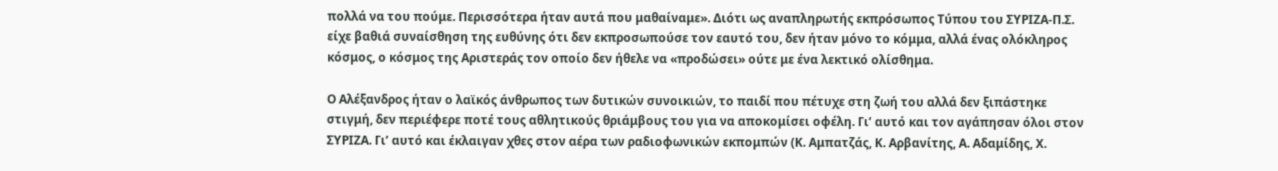πολλά να του πούμε. Περισσότερα ήταν αυτά που μαθαίναμε». Διότι ως αναπληρωτής εκπρόσωπος Τύπου του ΣΥΡΙΖΑ-Π.Σ. είχε βαθιά συναίσθηση της ευθύνης ότι δεν εκπροσωπούσε τον εαυτό του, δεν ήταν μόνο το κόμμα, αλλά ένας ολόκληρος κόσμος, ο κόσμος της Αριστεράς τον οποίο δεν ήθελε να «προδώσει» ούτε με ένα λεκτικό ολίσθημα.

Ο Αλέξανδρος ήταν ο λαϊκός άνθρωπος των δυτικών συνοικιών, το παιδί που πέτυχε στη ζωή του αλλά δεν ξιπάστηκε στιγμή, δεν περιέφερε ποτέ τους αθλητικούς θριάμβους του για να αποκομίσει οφέλη. Γι’ αυτό και τον αγάπησαν όλοι στον ΣΥΡΙΖΑ. Γι’ αυτό και έκλαιγαν χθες στον αέρα των ραδιοφωνικών εκπομπών (Κ. Αμπατζάς, Κ. Αρβανίτης, Α. Αδαμίδης, Χ.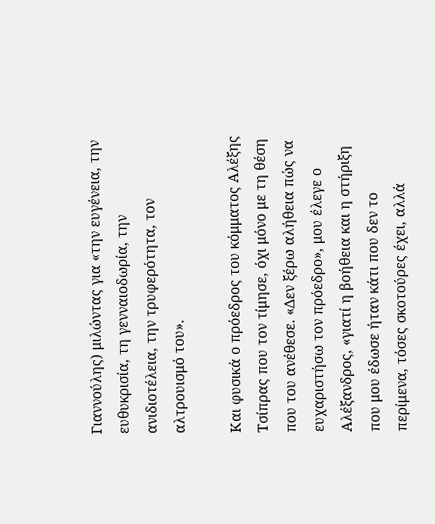Γιαννούλης) μιλώντας για «την ευγένεια, την ευθυκρισία, τη γενναιοδωρία, την ανιδιοτέλεια, την τρυφερότητα, τον αλτρουισμό του».

Και φυσικά ο πρόεδρος του κόμματος Αλέξης Τσίπρας που τον τίμησε, όχι μόνο με τη θέση που του ανέθεσε. «Δεν ξέρω αλήθεια πώς να ευχαριστήσω τον πρόεδρο», μου έλεγε ο Αλέξανδρος, «γιατί η βοήθεια και η στήριξη που μου έδωσε ήταν κάτι που δεν το περίμενα, τόσες σκοτούρες έχει, αλλά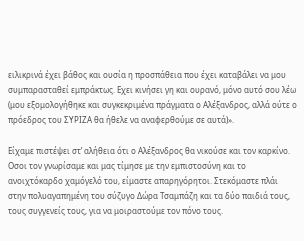ειλικρινά έχει βάθος και ουσία η προσπάθεια που έχει καταβάλει να μου συμπαρασταθεί εμπράκτως. Εχει κινήσει γη και ουρανό, μόνο αυτό σου λέω (μου εξομολογήθηκε και συγκεκριμένα πράγματα ο Αλέξανδρος, αλλά ούτε ο πρόεδρος του ΣΥΡΙΖΑ θα ήθελε να αναφερθούμε σε αυτά)».

Είχαμε πιστέψει στ’ αλήθεια ότι ο Αλέξανδρος θα νικούσε και τον καρκίνο. Οσοι τον γνωρίσαμε και μας τίμησε με την εμπιστοσύνη και το ανοιχτόκαρδο χαμόγελό του, είμαστε απαρηγόρητοι. Στεκόμαστε πλάι στην πολυαγαπημένη του σύζυγο Δώρα Τσαμπάζη και τα δύο παιδιά τους, τους συγγενείς τους, για να μοιραστούμε τον πόνο τους.